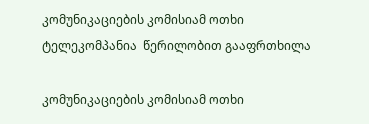კომუნიკაციების კომისიამ ოთხი ტელეკომპანია  წერილობით გააფრთხილა

კომუნიკაციების კომისიამ ოთხი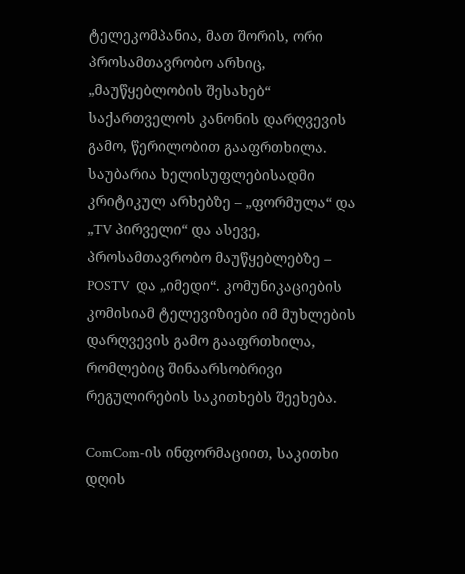ტელეკომპანია, მათ შორის, ორი პროსამთავრობო არხიც, „მაუწყებლობის შესახებ“ საქართველოს კანონის დარღვევის გამო, წერილობით გააფრთხილა. საუბარია ხელისუფლებისადმი კრიტიკულ არხებზე – „ფორმულა“ და  „TV პირველი“ და ასევე, პროსამთავრობო მაუწყებლებზე –  POSTV  და „იმედი“. კომუნიკაციების კომისიამ ტელევიზიები იმ მუხლების დარღვევის გამო გააფრთხილა,  რომლებიც შინაარსობრივი რეგულირების საკითხებს შეეხება.

ComCom-ის ინფორმაციით, საკითხი დღის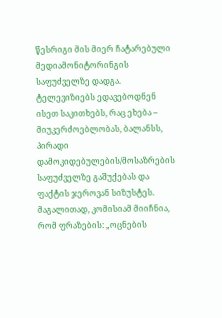წესრიგი მის მიერ ჩატარებული მედიამონიტორინგის საფუძველზე დადგა. ტელევიზიებს ედავებოდნენ ისეთ საკითხებს, რაც ეხება – მიუკერძოებლობას, ბალანსს, პირადი დამოკიდებულების/მოსაზრების საფუძველზე გაშუქებას და ფაქტის ჯეროვან სიზუსტეს.   მაგალითად, კომისიამ მიიჩნია, რომ ფრაზების: „ოცნების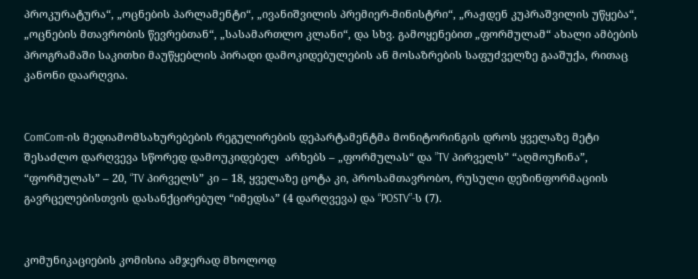პროკურატურა“, „ოცნების პარლამენტი“, „ივანიშვილის პრემიერ-მინისტრი“, „რაჟდენ კუპრაშვილის უწყება“, „ოცნების მთავრობის წევრებთან“, „სასამართლო კლანი“, და სხვ. გამოყენებით „ფორმულამ“ ახალი ამბების პროგრამაში საკითხი მაუწყებლის პირადი დამოკიდებულების ან მოსაზრების საფუძველზე გააშუქა, რითაც კანონი დაარღვია.


ComCom-ის მედიამომსახურებების რეგულირების დეპარტამენტმა მონიტორინგის დროს ყველაზე მეტი შესაძლო დარღვევა სწორედ დამოუკიდებელ  არხებს – „ფორმულას“ და ”TV პირველს” “აღმოუჩინა”, “ფორმულას” – 20, “TV პირველს” კი – 18, ყველაზე ცოტა კი, პროსამთავრობო, რუსული დეზინფორმაციის გავრცელებისთვის დასანქცირებულ “იმედსა” (4 დარღვევა) და “POSTV”-ს (7).


კომუნიკაციების კომისია ამჯერად მხოლოდ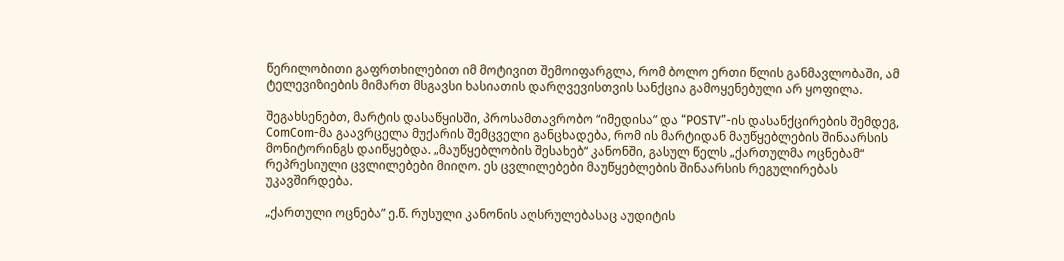წერილობითი გაფრთხილებით იმ მოტივით შემოიფარგლა, რომ ბოლო ერთი წლის განმავლობაში, ამ ტელევიზიების მიმართ მსგავსი ხასიათის დარღვევისთვის სანქცია გამოყენებული არ ყოფილა.

შეგახსენებთ, მარტის დასაწყისში, პროსამთავრობო “იმედისა” და “POSTV”-ის დასანქცირების შემდეგ, ComCom-მა გაავრცელა მუქარის შემცველი განცხადება, რომ ის მარტიდან მაუწყებლების შინაარსის მონიტორინგს დაიწყებდა. „მაუწყებლობის შესახებ“ კანონში, გასულ წელს „ქართულმა ოცნებამ“  რეპრესიული ცვლილებები მიიღო. ეს ცვლილებები მაუწყებლების შინაარსის რეგულირებას უკავშირდება.

„ქართული ოცნება” ე.წ. რუსული კანონის აღსრულებასაც აუდიტის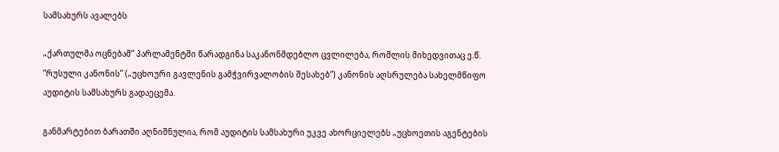სამსახურს ავალებს

„ქართულმა ოცნებამ“ პარლამენტში წარადგინა საკანონმდებლო ცვლილება, რომლის მიხედვითაც ე.წ. “რუსული კანონის” („უცხოური გავლენის გამჭვირვალობის შესახებ“) კანონის აღსრულება სახელმწიფო აუდიტის სამსახურს გადაეცემა.

განმარტებით ბარათში აღნიშნულია, რომ აუდიტის სამსახური უკვე ახორციელებს „უცხოეთის აგენტების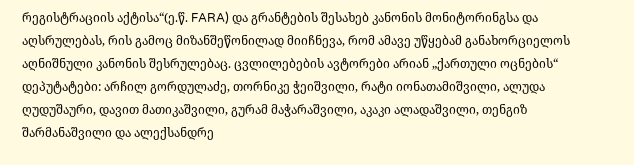რეგისტრაციის აქტისა“(ე.წ. FARA) და გრანტების შესახებ კანონის მონიტორინგსა და აღსრულებას, რის გამოც მიზანშეწონილად მიიჩნევა, რომ ამავე უწყებამ განახორციელოს აღნიშნული კანონის შესრულებაც. ცვლილებების ავტორები არიან „ქართული ოცნების“ დეპუტატები: არჩილ გორდულაძე, თორნიკე ჭეიშვილი, რატი იონათამიშვილი, ალუდა ღუდუშაური, დავით მათიკაშვილი, გურამ მაჭარაშვილი, აკაკი ალადაშვილი, თენგიზ შარმანაშვილი და ალექსანდრე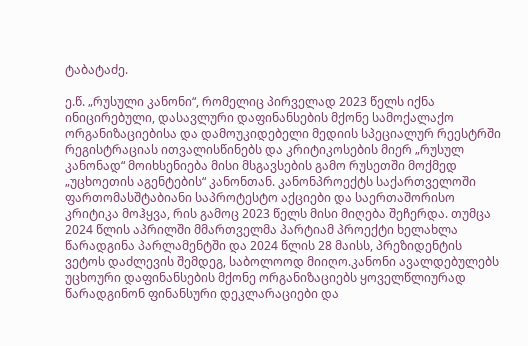ტაბატაძე.

ე.წ. „რუსული კანონი“, რომელიც პირველად 2023 წელს იქნა ინიცირებული, დასავლური დაფინანსების მქონე სამოქალაქო ორგანიზაციებისა და დამოუკიდებელი მედიის სპეციალურ რეესტრში რეგისტრაციას ითვალისწინებს და კრიტიკოსების მიერ „რუსულ კანონად“ მოიხსენიება მისი მსგავსების გამო რუსეთში მოქმედ „უცხოეთის აგენტების“ კანონთან. კანონპროექტს საქართველოში ფართომასშტაბიანი საპროტესტო აქციები და საერთაშორისო კრიტიკა მოჰყვა, რის გამოც 2023 წელს მისი მიღება შეჩერდა. თუმცა 2024 წლის აპრილში მმართველმა პარტიამ პროექტი ხელახლა წარადგინა პარლამენტში და 2024 წლის 28 მაისს, პრეზიდენტის ვეტოს დაძლევის შემდეგ, საბოლოოდ მიიღო.კანონი ავალდებულებს უცხოური დაფინანსების მქონე ორგანიზაციებს ყოველწლიურად წარადგინონ ფინანსური დეკლარაციები და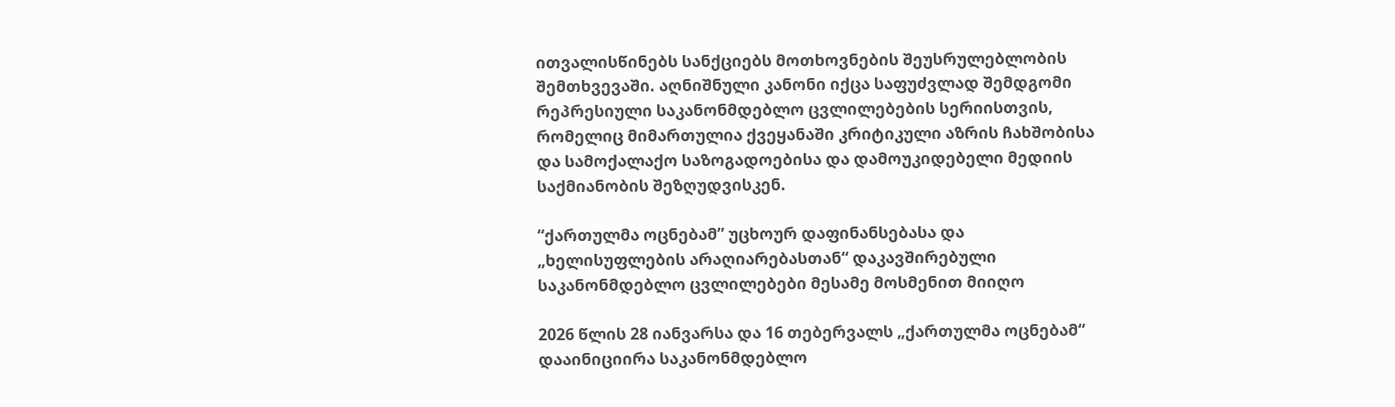ითვალისწინებს სანქციებს მოთხოვნების შეუსრულებლობის შემთხვევაში. აღნიშნული კანონი იქცა საფუძვლად შემდგომი რეპრესიული საკანონმდებლო ცვლილებების სერიისთვის, რომელიც მიმართულია ქვეყანაში კრიტიკული აზრის ჩახშობისა და სამოქალაქო საზოგადოებისა და დამოუკიდებელი მედიის საქმიანობის შეზღუდვისკენ.

“ქართულმა ოცნებამ” უცხოურ დაფინანსებასა და „ხელისუფლების არაღიარებასთან“ დაკავშირებული საკანონმდებლო ცვლილებები მესამე მოსმენით მიიღო

2026 წლის 28 იანვარსა და 16 თებერვალს „ქართულმა ოცნებამ“ დააინიციირა საკანონმდებლო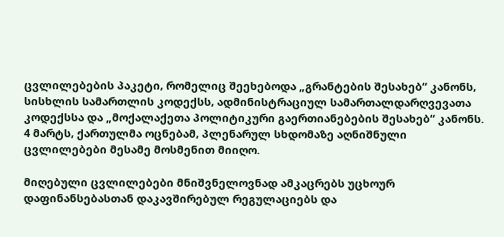ცვლილებების პაკეტი, რომელიც შეეხებოდა „გრანტების შესახებ“ კანონს, სისხლის სამართლის კოდექსს, ადმინისტრაციულ სამართალდარღვევათა კოდექსსა და „მოქალაქეთა პოლიტიკური გაერთიანებების შესახებ“ კანონს. 4 მარტს, ქართულმა ოცნებამ, პლენარულ სხდომაზე აღნიშნული ცვლილებები მესამე მოსმენით მიიღო.

მიღებული ცვლილებები მნიშვნელოვნად ამკაცრებს უცხოურ დაფინანსებასთან დაკავშირებულ რეგულაციებს და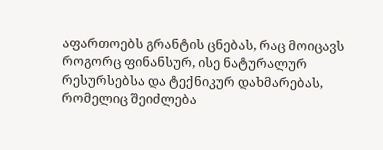აფართოებს გრანტის ცნებას, რაც მოიცავს როგორც ფინანსურ, ისე ნატურალურ რესურსებსა და ტექნიკურ დახმარებას, რომელიც შეიძლება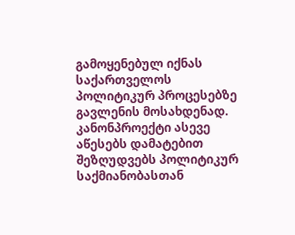გამოყენებულ იქნას საქართველოს პოლიტიკურ პროცესებზე გავლენის მოსახდენად. კანონპროექტი ასევე აწესებს დამატებით შეზღუდვებს პოლიტიკურ საქმიანობასთან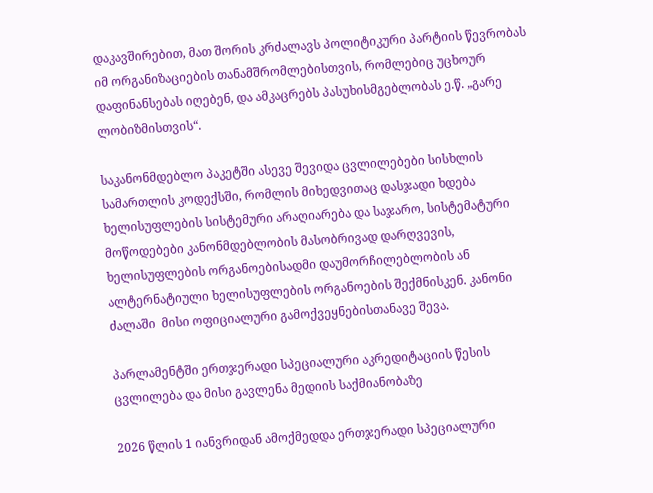დაკავშირებით, მათ შორის კრძალავს პოლიტიკური პარტიის წევრობას იმ ორგანიზაციების თანამშრომლებისთვის, რომლებიც უცხოურ დაფინანსებას იღებენ, და ამკაცრებს პასუხისმგებლობას ე.წ. „გარე ლობიზმისთვის“.

საკანონმდებლო პაკეტში ასევე შევიდა ცვლილებები სისხლის სამართლის კოდექსში, რომლის მიხედვითაც დასჯადი ხდება ხელისუფლების სისტემური არაღიარება და საჯარო, სისტემატური მოწოდებები კანონმდებლობის მასობრივად დარღვევის, ხელისუფლების ორგანოებისადმი დაუმორჩილებლობის ან ალტერნატიული ხელისუფლების ორგანოების შექმნისკენ. კანონი ძალაში  მისი ოფიციალური გამოქვეყნებისთანავე შევა.

პარლამენტში ერთჯერადი სპეციალური აკრედიტაციის წესის ცვლილება და მისი გავლენა მედიის საქმიანობაზე

2026 წლის 1 იანვრიდან ამოქმედდა ერთჯერადი სპეციალური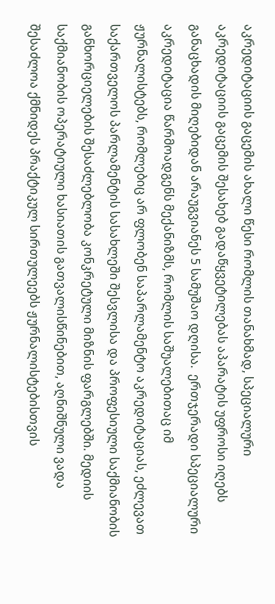აკრედიტაციის გაცემის ახალი წესი რომლის თანახმად, სპეციალური აკრედიტაციის გაცემის შესახებ გადაწყვეტილებას აპარატის უფროსი იღებს განაცხადის მიღებიდან არაუგვიანეს 5 სამუშაო დღისა.  ერთჯერადი სპეციალური აკრედიტაცია წარმოადგენს მექანიზმს, რომლის საშუალებითაც იმ ჟურნალისტებს, რომლებიც არ ფლობენ საპარლამენტო აკრედიტაციას, ეძლევათ საქართველოს პარლამენტის სასახლეში შესვლისა და პროფესიული საქმიანობის განხორციელების შესაძლებლობა კონკრეტული მიზნის ფარგლებში. მედიის საქმიანობის ოპერატიული ხასიათის გათვალისწინებით, აღნიშნული ვადა შესაძლოა ქმნიდეს პრაქტიკულ სირთულეებს ჟურნალისტებისთვის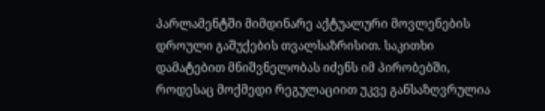პარლამენტში მიმდინარე აქტუალური მოვლენების დროული გაშუქების თვალსაზრისით. საკითხი დამატებით მნიშვნელობას იძენს იმ პირობებში, როდესაც მოქმედი რეგულაციით უკვე განსაზღვრულია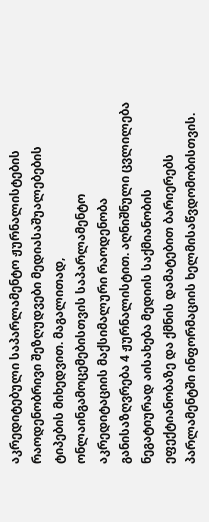აკრედიტებული საპარლამენტო ჟურნალისტების რაოდენობრივი შეზღუდვები მედიასაშუალებების ტიპების მიხედვით. მაგალითად, ონლაინგამოცემებისთვის საპარლამენტო აკრედიტაციის მაქსიმალური რაოდენობა განისაზღვრება 4 ჟურნალისტით. აღნიშნული ცვლილება ნეგატიურად აისახება მედიის საქმიანობის ეფექტიანობაზე და ქმნის დამატებით ბარიერებს პარლამენტში ინფორმაციის ხელმისაწვდომობისთვის.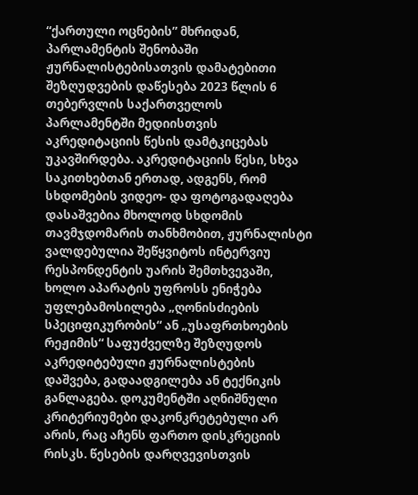“ქართული ოცნების” მხრიდან, პარლამენტის შენობაში ჟურნალისტებისათვის დამატებითი შეზღუდვების დაწესება 2023 წლის 6 თებერვლის საქართველოს პარლამენტში მედიისთვის აკრედიტაციის წესის დამტკიცებას უკავშირდება. აკრედიტაციის წესი, სხვა საკითხებთან ერთად, ადგენს, რომ სხდომების ვიდეო- და ფოტოგადაღება დასაშვებია მხოლოდ სხდომის თავმჯდომარის თანხმობით, ჟურნალისტი ვალდებულია შეწყვიტოს ინტერვიუ რესპონდენტის უარის შემთხვევაში, ხოლო აპარატის უფროსს ენიჭება უფლებამოსილება „ღონისძიების სპეციფიკურობის“ ან „უსაფრთხოების რეჟიმის“ საფუძველზე შეზღუდოს აკრედიტებული ჟურნალისტების დაშვება, გადაადგილება ან ტექნიკის განლაგება. დოკუმენტში აღნიშნული კრიტერიუმები დაკონკრეტებული არ არის, რაც აჩენს ფართო დისკრეციის რისკს. წესების დარღვევისთვის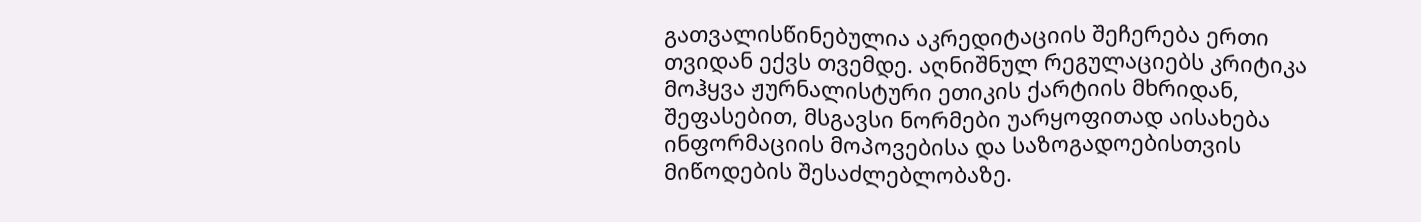გათვალისწინებულია აკრედიტაციის შეჩერება ერთი თვიდან ექვს თვემდე. აღნიშნულ რეგულაციებს კრიტიკა მოჰყვა ჟურნალისტური ეთიკის ქარტიის მხრიდან, შეფასებით, მსგავსი ნორმები უარყოფითად აისახება ინფორმაციის მოპოვებისა და საზოგადოებისთვის მიწოდების შესაძლებლობაზე.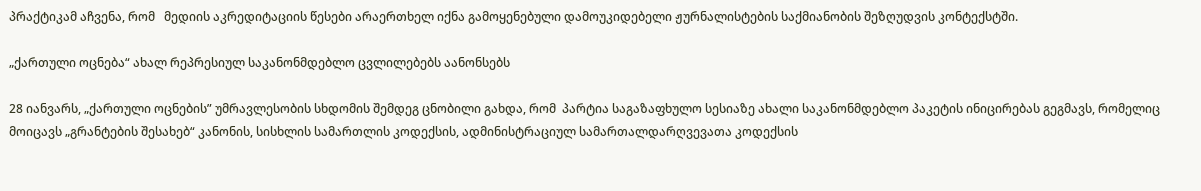პრაქტიკამ აჩვენა, რომ   მედიის აკრედიტაციის წესები არაერთხელ იქნა გამოყენებული დამოუკიდებელი ჟურნალისტების საქმიანობის შეზღუდვის კონტექსტში.

„ქართული ოცნება“ ახალ რეპრესიულ საკანონმდებლო ცვლილებებს აანონსებს

28 იანვარს, „ქართული ოცნების” უმრავლესობის სხდომის შემდეგ ცნობილი გახდა, რომ  პარტია საგაზაფხულო სესიაზე ახალი საკანონმდებლო პაკეტის ინიცირებას გეგმავს, რომელიც მოიცავს „გრანტების შესახებ“ კანონის, სისხლის სამართლის კოდექსის, ადმინისტრაციულ სამართალდარღვევათა კოდექსის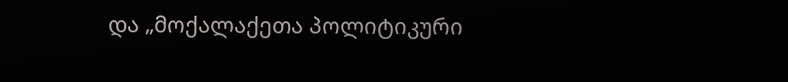და „მოქალაქეთა პოლიტიკური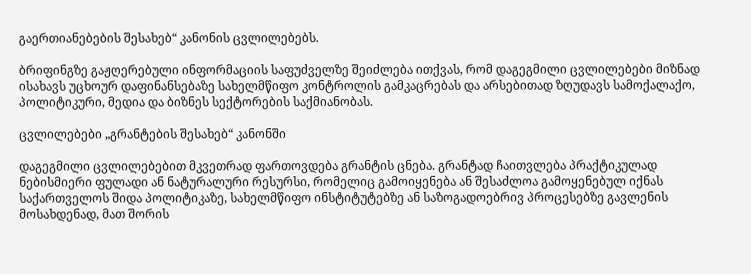გაერთიანებების შესახებ“ კანონის ცვლილებებს.

ბრიფინგზე გაჟღერებული ინფორმაციის საფუძველზე შეიძლება ითქვას, რომ დაგეგმილი ცვლილებები მიზნად ისახავს უცხოურ დაფინანსებაზე სახელმწიფო კონტროლის გამკაცრებას და არსებითად ზღუდავს სამოქალაქო, პოლიტიკური, მედია და ბიზნეს სექტორების საქმიანობას.

ცვლილებები „გრანტების შესახებ“ კანონში

დაგეგმილი ცვლილებებით მკვეთრად ფართოვდება გრანტის ცნება. გრანტად ჩაითვლება პრაქტიკულად ნებისმიერი ფულადი ან ნატურალური რესურსი, რომელიც გამოიყენება ან შესაძლოა გამოყენებულ იქნას საქართველოს შიდა პოლიტიკაზე, სახელმწიფო ინსტიტუტებზე ან საზოგადოებრივ პროცესებზე გავლენის მოსახდენად, მათ შორის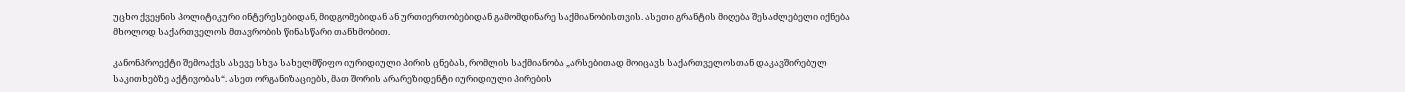უცხო ქვეყნის პოლიტიკური ინტერესებიდან, მიდგომებიდან ან ურთიერთობებიდან გამომდინარე საქმიანობისთვის. ასეთი გრანტის მიღება შესაძლებელი იქნება მხოლოდ საქართველოს მთავრობის წინასწარი თანხმობით.

კანონპროექტი შემოაქვს ასევე სხვა სახელმწიფო იურიდიული პირის ცნებას, რომლის საქმიანობა „არსებითად მოიცავს საქართველოსთან დაკავშირებულ საკითხებზე აქტივობას“. ასეთ ორგანიზაციებს, მათ შორის არარეზიდენტი იურიდიული პირების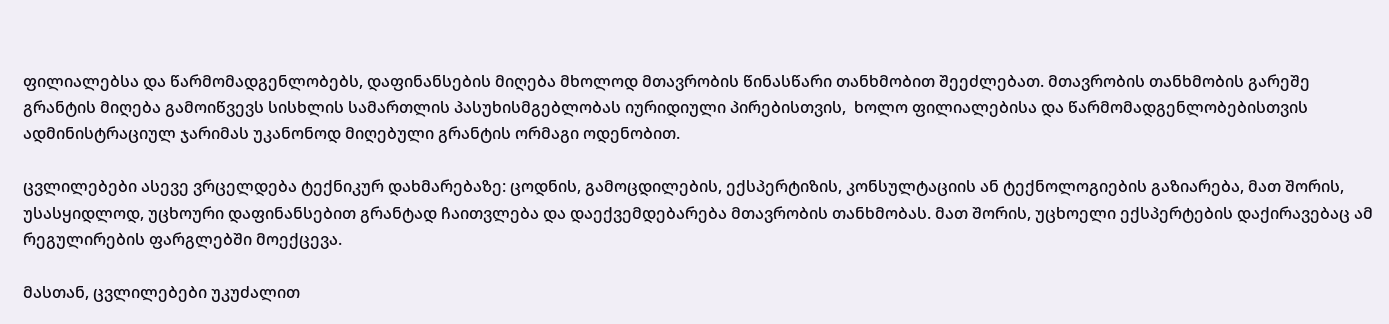ფილიალებსა და წარმომადგენლობებს, დაფინანსების მიღება მხოლოდ მთავრობის წინასწარი თანხმობით შეეძლებათ. მთავრობის თანხმობის გარეშე გრანტის მიღება გამოიწვევს სისხლის სამართლის პასუხისმგებლობას იურიდიული პირებისთვის,  ხოლო ფილიალებისა და წარმომადგენლობებისთვის ადმინისტრაციულ ჯარიმას უკანონოდ მიღებული გრანტის ორმაგი ოდენობით.

ცვლილებები ასევე ვრცელდება ტექნიკურ დახმარებაზე: ცოდნის, გამოცდილების, ექსპერტიზის, კონსულტაციის ან ტექნოლოგიების გაზიარება, მათ შორის, უსასყიდლოდ, უცხოური დაფინანსებით გრანტად ჩაითვლება და დაექვემდებარება მთავრობის თანხმობას. მათ შორის, უცხოელი ექსპერტების დაქირავებაც ამ რეგულირების ფარგლებში მოექცევა.

მასთან, ცვლილებები უკუძალით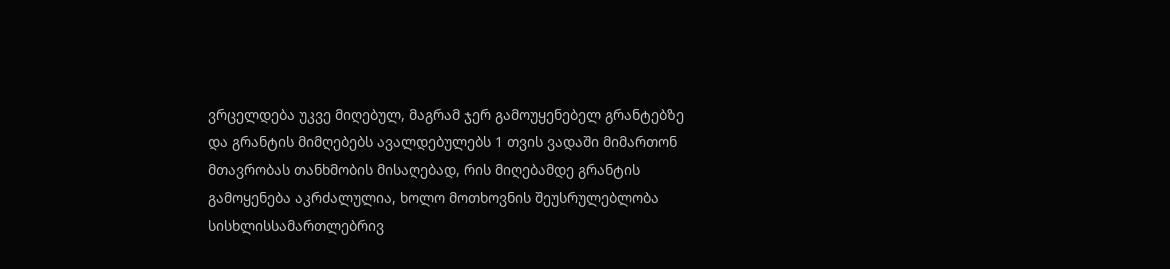ვრცელდება უკვე მიღებულ, მაგრამ ჯერ გამოუყენებელ გრანტებზე და გრანტის მიმღებებს ავალდებულებს 1 თვის ვადაში მიმართონ მთავრობას თანხმობის მისაღებად, რის მიღებამდე გრანტის გამოყენება აკრძალულია, ხოლო მოთხოვნის შეუსრულებლობა სისხლისსამართლებრივ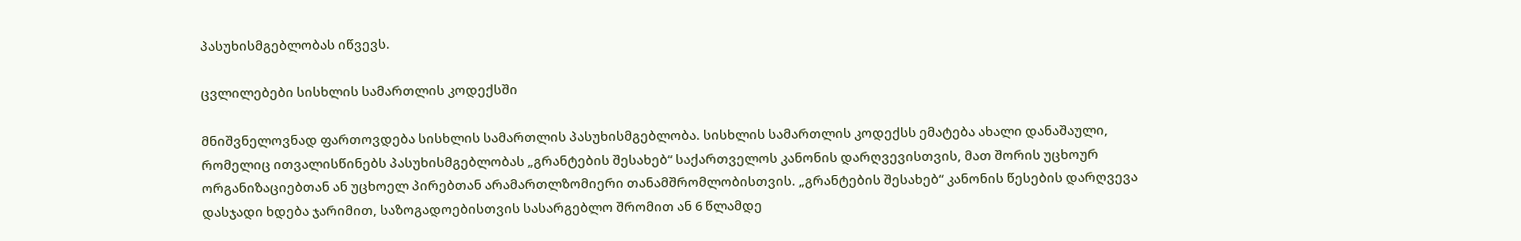პასუხისმგებლობას იწვევს.

ცვლილებები სისხლის სამართლის კოდექსში

მნიშვნელოვნად ფართოვდება სისხლის სამართლის პასუხისმგებლობა. სისხლის სამართლის კოდექსს ემატება ახალი დანაშაული, რომელიც ითვალისწინებს პასუხისმგებლობას „გრანტების შესახებ“ საქართველოს კანონის დარღვევისთვის, მათ შორის უცხოურ ორგანიზაციებთან ან უცხოელ პირებთან არამართლზომიერი თანამშრომლობისთვის. „გრანტების შესახებ“ კანონის წესების დარღვევა დასჯადი ხდება ჯარიმით, საზოგადოებისთვის სასარგებლო შრომით ან 6 წლამდე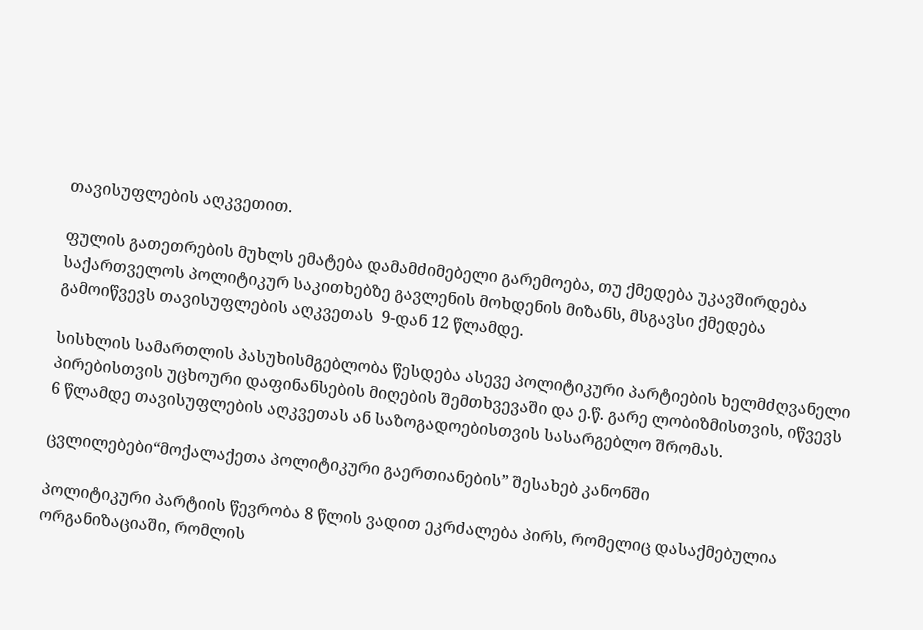თავისუფლების აღკვეთით.

ფულის გათეთრების მუხლს ემატება დამამძიმებელი გარემოება, თუ ქმედება უკავშირდება საქართველოს პოლიტიკურ საკითხებზე გავლენის მოხდენის მიზანს, მსგავსი ქმედება გამოიწვევს თავისუფლების აღკვეთას  9-დან 12 წლამდე.

სისხლის სამართლის პასუხისმგებლობა წესდება ასევე პოლიტიკური პარტიების ხელმძღვანელი პირებისთვის უცხოური დაფინანსების მიღების შემთხვევაში და ე.წ. გარე ლობიზმისთვის, იწვევს 6 წლამდე თავისუფლების აღკვეთას ან საზოგადოებისთვის სასარგებლო შრომას.

ცვლილებები“მოქალაქეთა პოლიტიკური გაერთიანების” შესახებ კანონში

პოლიტიკური პარტიის წევრობა 8 წლის ვადით ეკრძალება პირს, რომელიც დასაქმებულია ორგანიზაციაში, რომლის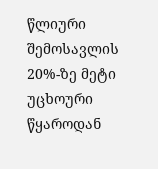წლიური შემოსავლის 20%-ზე მეტი უცხოური წყაროდან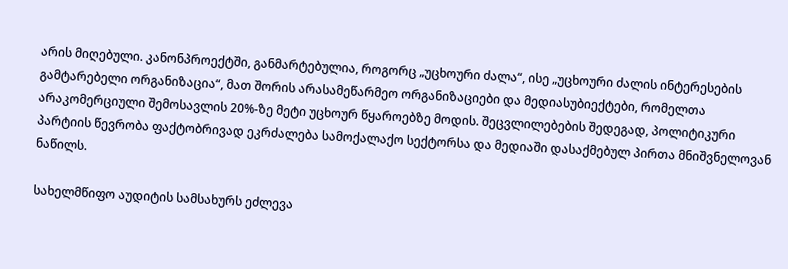არის მიღებული. კანონპროექტში, განმარტებულია, როგორც „უცხოური ძალა“, ისე „უცხოური ძალის ინტერესების გამტარებელი ორგანიზაცია“, მათ შორის არასამეწარმეო ორგანიზაციები და მედიასუბიექტები, რომელთა არაკომერციული შემოსავლის 20%-ზე მეტი უცხოურ წყაროებზე მოდის. შეცვლილებების შედეგად, პოლიტიკური პარტიის წევრობა ფაქტობრივად ეკრძალება სამოქალაქო სექტორსა და მედიაში დასაქმებულ პირთა მნიშვნელოვან ნაწილს.

სახელმწიფო აუდიტის სამსახურს ეძლევა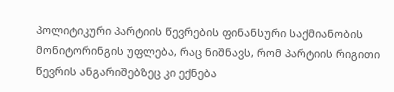პოლიტიკური პარტიის წევრების ფინანსური საქმიანობის მონიტორინგის უფლება, რაც ნიშნავს, რომ პარტიის რიგითი წევრის ანგარიშებზეც კი ექნება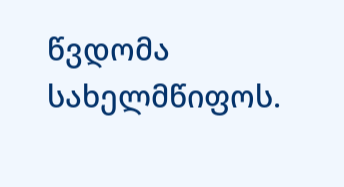წვდომა სახელმწიფოს.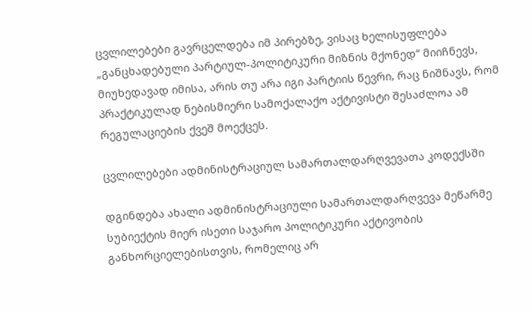ცვლილებები გავრცელდება იმ პირებზე, ვისაც ხელისუფლება „განცხადებული პარტიულ-პოლიტიკური მიზნის მქონედ“ მიიჩნევს, მიუხედავად იმისა, არის თუ არა იგი პარტიის წევრი, რაც ნიშნავს, რომ პრაქტიკულად ნებისმიერი სამოქალაქო აქტივისტი შესაძლოა ამ რეგულაციების ქვეშ მოექცეს.

ცვლილებები ადმინისტრაციულ სამართალდარღვევათა კოდექსში

დგინდება ახალი ადმინისტრაციული სამართალდარღვევა მეწარმე სუბიექტის მიერ ისეთი საჯარო პოლიტიკური აქტივობის განხორციელებისთვის, რომელიც არ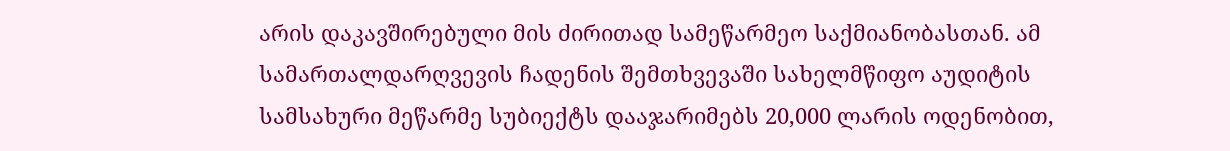არის დაკავშირებული მის ძირითად სამეწარმეო საქმიანობასთან. ამ სამართალდარღვევის ჩადენის შემთხვევაში სახელმწიფო აუდიტის სამსახური მეწარმე სუბიექტს დააჯარიმებს 20,000 ლარის ოდენობით,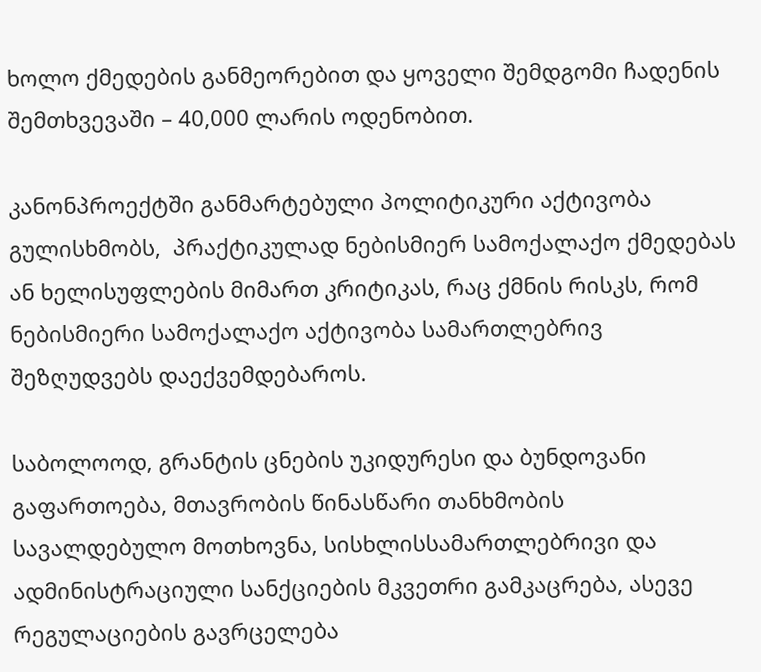ხოლო ქმედების განმეორებით და ყოველი შემდგომი ჩადენის შემთხვევაში – 40,000 ლარის ოდენობით.

კანონპროექტში განმარტებული პოლიტიკური აქტივობა გულისხმობს,  პრაქტიკულად ნებისმიერ სამოქალაქო ქმედებას ან ხელისუფლების მიმართ კრიტიკას, რაც ქმნის რისკს, რომ  ნებისმიერი სამოქალაქო აქტივობა სამართლებრივ შეზღუდვებს დაექვემდებაროს.

საბოლოოდ, გრანტის ცნების უკიდურესი და ბუნდოვანი გაფართოება, მთავრობის წინასწარი თანხმობის სავალდებულო მოთხოვნა, სისხლისსამართლებრივი და ადმინისტრაციული სანქციების მკვეთრი გამკაცრება, ასევე რეგულაციების გავრცელება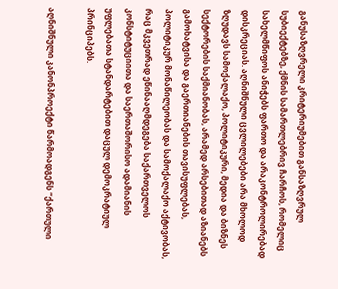განუსაზღვრელი კრიტერიუმებით განსაზღვრულ სუბიექტებზე, ქმნის სამართლებრივ ჩარჩოს, რომელიც სახელმწიფოს ანიჭებს ფართო და არაკონტროლირებად დისკრეციას. აღნიშნული ცვლილებები არა მხოლოდ ზღუდავს სამოქალაქო, პოლიტიკური, მედია და ბიზნეს სექტორების საქმიანობას, არამედ არსებითად აზიანებს გამოხატვისა და გაერთიანების თავისუფლებას, პოლიტიკურ მონაწილეობას და სამოქალაქო აქტივობას, რაც მკვეთრად ეწინააღმდეგება საქართველოს კონსტიტუციითა და საერთაშორისო ადამიანის უფლებათა სტანდარტებით დაცულ დემოკრატიულ პრინციპებს.

აღნიშნული კანონპროექტი წარმოადგენს “ქართული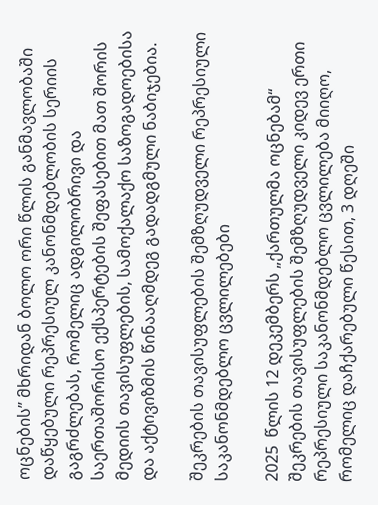ოცნების” მხრიდან ბოლო ორი წლის განმავლობაში დაწყებული რეპრესიულ კანონმდებლობის სერიის გაგრძლებას, რომელიც ადგილობრივი და საერთაშორისო ექსპერტების შეფასებით მათ შორის მედიის თავისუფლების, სამოქალაქო საზოგადოებისა და აქტივიზმის წინააღმდეგ გადადგმული ნაბიჯებია.

შეკრების თავისუფლების შემზღუდველი რეპრესიული საკანონმდებლო ცვლილებები

2025  წლის 12 დეკემბერს „ქართულმა ოცნებამ“ შეკრების თავისუფლების შემზღუდველი კიდევ ერთი რეპრესიული საკანონმდებლო ცვლილება მიიღო, რომელიც დაჩქარებული წესით, 3 დღეში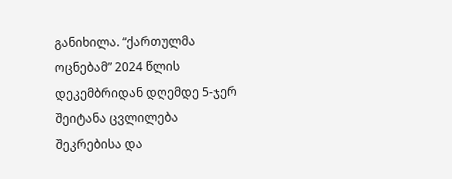განიხილა. “ქართულმა ოცნებამ” 2024 წლის დეკემბრიდან დღემდე 5-ჯერ შეიტანა ცვლილება შეკრებისა და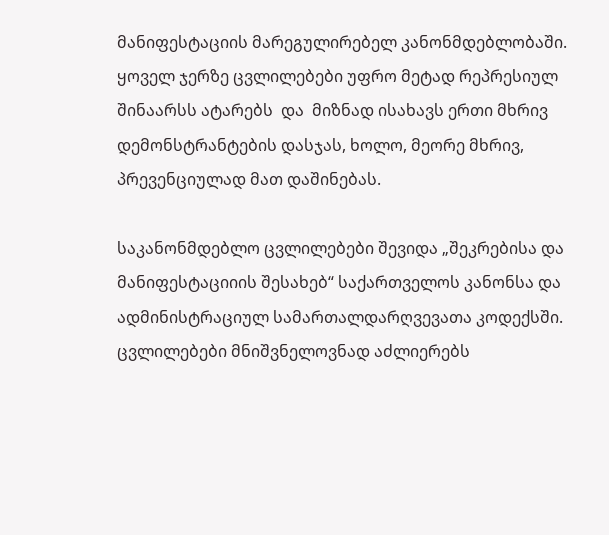მანიფესტაციის მარეგულირებელ კანონმდებლობაში. ყოველ ჯერზე ცვლილებები უფრო მეტად რეპრესიულ შინაარსს ატარებს  და  მიზნად ისახავს ერთი მხრივ  დემონსტრანტების დასჯას, ხოლო, მეორე მხრივ, პრევენციულად მათ დაშინებას.

საკანონმდებლო ცვლილებები შევიდა „შეკრებისა და მანიფესტაციიის შესახებ“ საქართველოს კანონსა და ადმინისტრაციულ სამართალდარღვევათა კოდექსში. ცვლილებები მნიშვნელოვნად აძლიერებს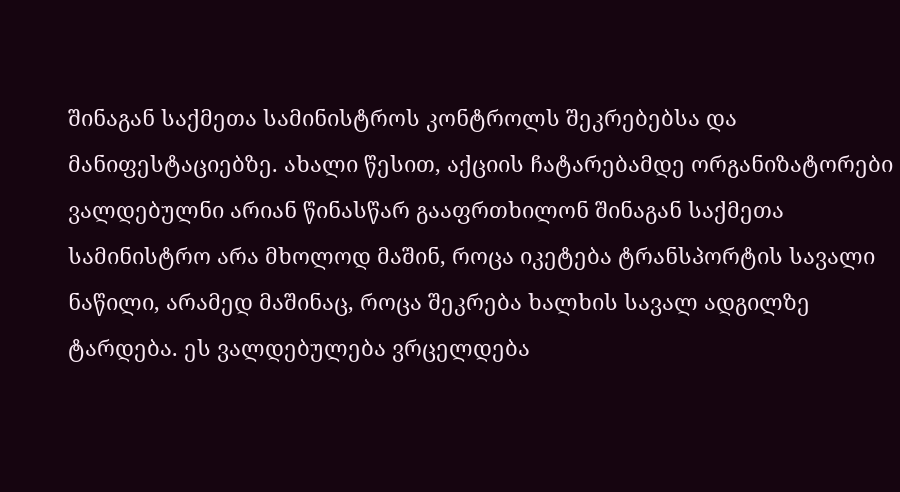შინაგან საქმეთა სამინისტროს კონტროლს შეკრებებსა და მანიფესტაციებზე. ახალი წესით, აქციის ჩატარებამდე ორგანიზატორები ვალდებულნი არიან წინასწარ გააფრთხილონ შინაგან საქმეთა სამინისტრო არა მხოლოდ მაშინ, როცა იკეტება ტრანსპორტის სავალი ნაწილი, არამედ მაშინაც, როცა შეკრება ხალხის სავალ ადგილზე ტარდება. ეს ვალდებულება ვრცელდება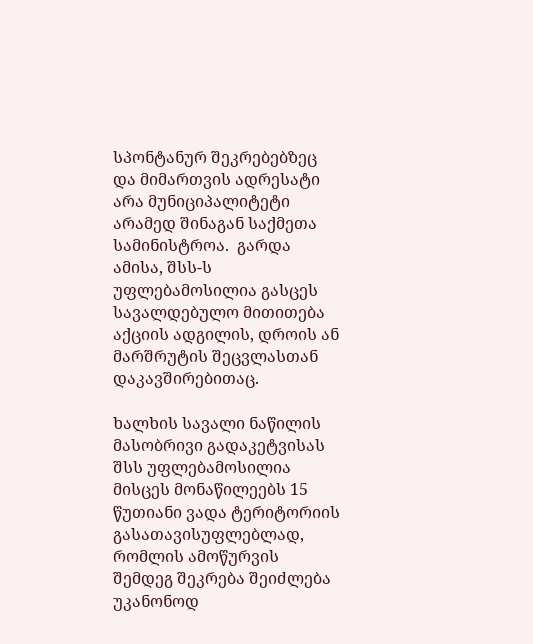სპონტანურ შეკრებებზეც და მიმართვის ადრესატი არა მუნიციპალიტეტი არამედ შინაგან საქმეთა სამინისტროა.  გარდა ამისა, შსს-ს უფლებამოსილია გასცეს სავალდებულო მითითება აქციის ადგილის, დროის ან მარშრუტის შეცვლასთან დაკავშირებითაც.

ხალხის სავალი ნაწილის მასობრივი გადაკეტვისას შსს უფლებამოსილია მისცეს მონაწილეებს 15 წუთიანი ვადა ტერიტორიის გასათავისუფლებლად, რომლის ამოწურვის შემდეგ შეკრება შეიძლება უკანონოდ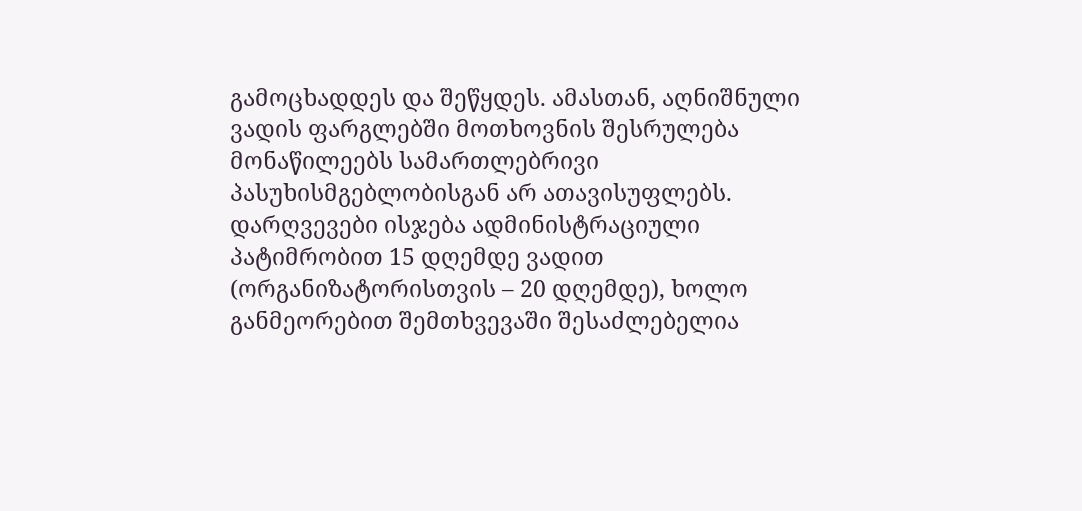გამოცხადდეს და შეწყდეს. ამასთან, აღნიშნული ვადის ფარგლებში მოთხოვნის შესრულება მონაწილეებს სამართლებრივი პასუხისმგებლობისგან არ ათავისუფლებს. დარღვევები ისჯება ადმინისტრაციული პატიმრობით 15 დღემდე ვადით (ორგანიზატორისთვის – 20 დღემდე), ხოლო განმეორებით შემთხვევაში შესაძლებელია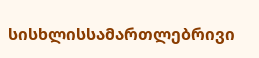სისხლისსამართლებრივი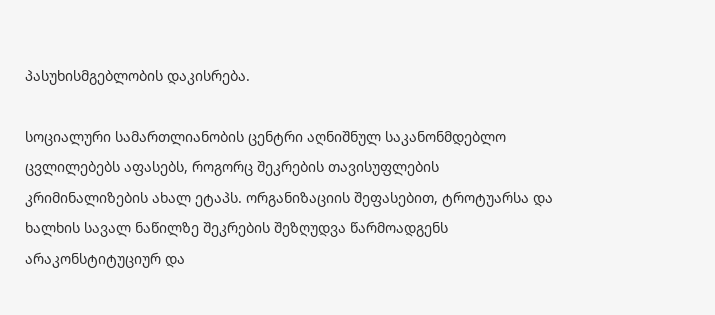პასუხისმგებლობის დაკისრება.

სოციალური სამართლიანობის ცენტრი აღნიშნულ საკანონმდებლო ცვლილებებს აფასებს, როგორც შეკრების თავისუფლების კრიმინალიზების ახალ ეტაპს. ორგანიზაციის შეფასებით, ტროტუარსა და ხალხის სავალ ნაწილზე შეკრების შეზღუდვა წარმოადგენს არაკონსტიტუციურ და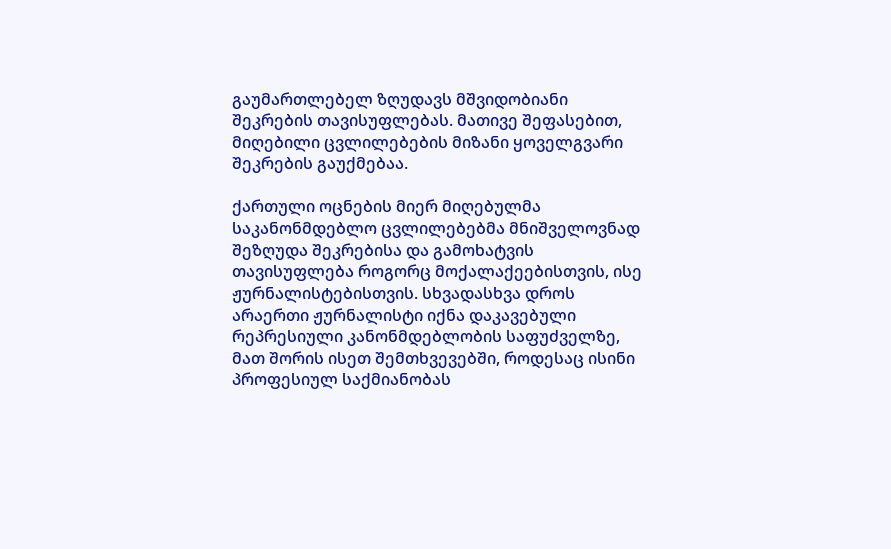გაუმართლებელ ზღუდავს მშვიდობიანი შეკრების თავისუფლებას. მათივე შეფასებით, მიღებილი ცვლილებების მიზანი ყოველგვარი შეკრების გაუქმებაა.

ქართული ოცნების მიერ მიღებულმა საკანონმდებლო ცვლილებებმა მნიშველოვნად შეზღუდა შეკრებისა და გამოხატვის თავისუფლება როგორც მოქალაქეებისთვის, ისე ჟურნალისტებისთვის. სხვადასხვა დროს არაერთი ჟურნალისტი იქნა დაკავებული რეპრესიული კანონმდებლობის საფუძველზე, მათ შორის ისეთ შემთხვევებში, როდესაც ისინი პროფესიულ საქმიანობას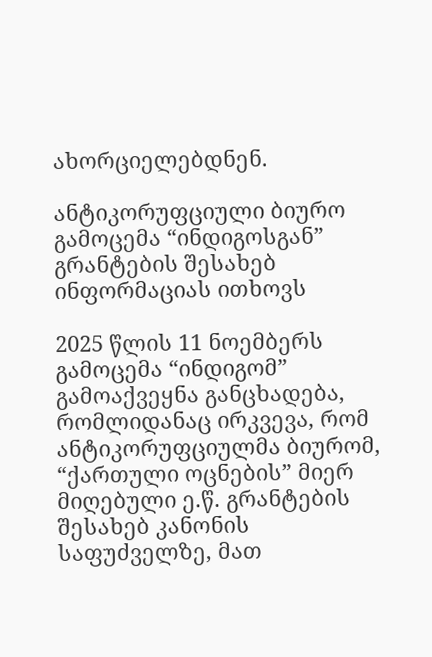ახორციელებდნენ.

ანტიკორუფციული ბიურო გამოცემა “ინდიგოსგან” გრანტების შესახებ ინფორმაციას ითხოვს

2025 წლის 11 ნოემბერს გამოცემა “ინდიგომ” გამოაქვეყნა განცხადება, რომლიდანაც ირკვევა, რომ ანტიკორუფციულმა ბიურომ, “ქართული ოცნების” მიერ მიღებული ე.წ. გრანტების შესახებ კანონის საფუძველზე, მათ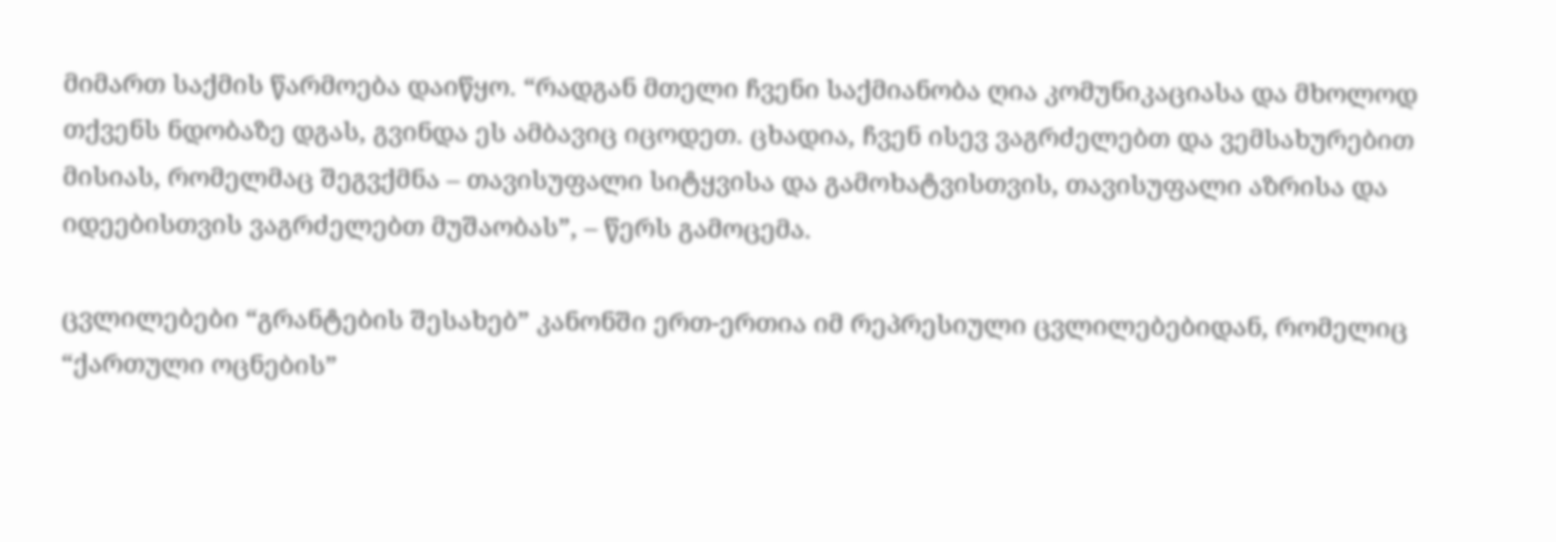მიმართ საქმის წარმოება დაიწყო. “რადგან მთელი ჩვენი საქმიანობა ღია კომუნიკაციასა და მხოლოდ თქვენს ნდობაზე დგას, გვინდა ეს ამბავიც იცოდეთ. ცხადია, ჩვენ ისევ ვაგრძელებთ და ვემსახურებით მისიას, რომელმაც შეგვქმნა – თავისუფალი სიტყვისა და გამოხატვისთვის, თავისუფალი აზრისა და იდეებისთვის ვაგრძელებთ მუშაობას”, – წერს გამოცემა.

ცვლილებები “გრანტების შესახებ” კანონში ერთ-ერთია იმ რეპრესიული ცვლილებებიდან, რომელიც “ქართული ოცნების”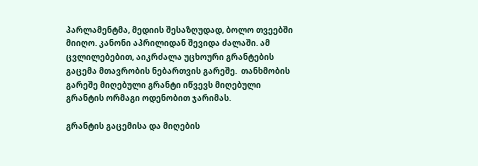პარლამენტმა, მედიის შესაზღუდად, ბოლო თვეებში მიიღო. კანონი აპრილიდან შევიდა ძალაში. ამ ცვლილებებით, აიკრძალა უცხოური გრანტების გაცემა მთავრობის ნებართვის გარეშე.  თანხმობის გარეშე მიღებული გრანტი იწვევს მიღებული გრანტის ორმაგი ოდენობით ჯარიმას.

გრანტის გაცემისა და მიღების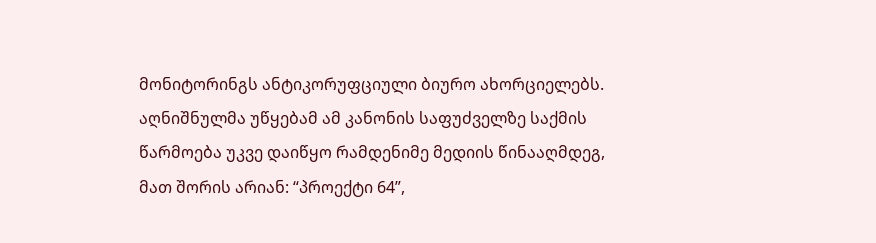მონიტორინგს ანტიკორუფციული ბიურო ახორციელებს. აღნიშნულმა უწყებამ ამ კანონის საფუძველზე საქმის წარმოება უკვე დაიწყო რამდენიმე მედიის წინააღმდეგ, მათ შორის არიან: “პროექტი 64”,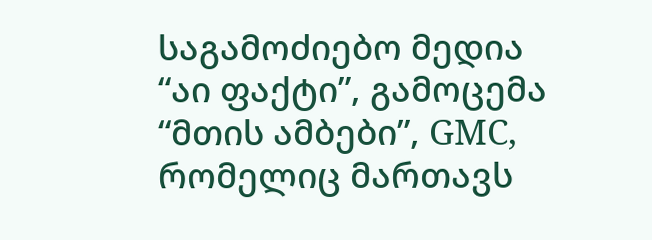საგამოძიებო მედია “აი ფაქტი”, გამოცემა “მთის ამბები”, GMC, რომელიც მართავს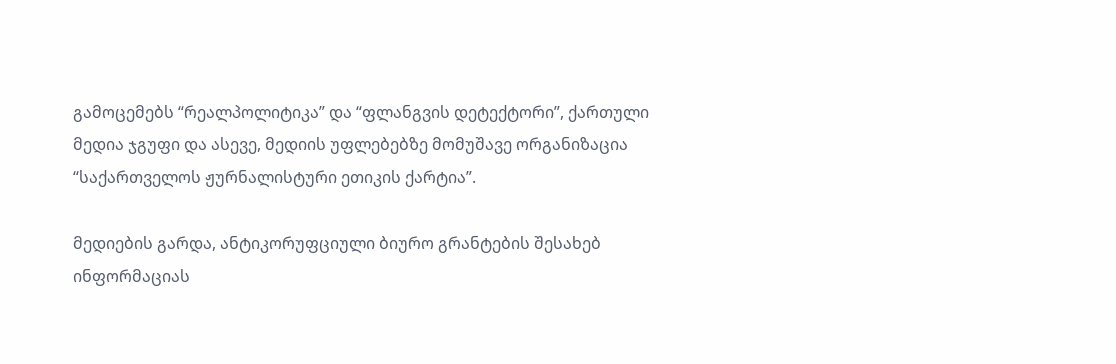გამოცემებს “რეალპოლიტიკა” და “ფლანგვის დეტექტორი”, ქართული მედია ჯგუფი და ასევე, მედიის უფლებებზე მომუშავე ორგანიზაცია “საქართველოს ჟურნალისტური ეთიკის ქარტია”.

მედიების გარდა, ანტიკორუფციული ბიურო გრანტების შესახებ ინფორმაციას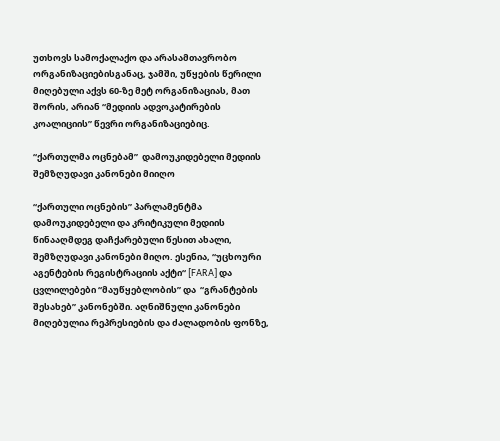უთხოვს სამოქალაქო და არასამთავრობო ორგანიზაციებისგანაც, ჯამში, უწყების წერილი მიღებული აქვს 60-ზე მეტ ორგანიზაციას, მათ შორის, არიან “მედიის ადვოკატირების კოალიციის” წევრი ორგანიზაციებიც.

“ქართულმა ოცნებამ”  დამოუკიდებელი მედიის შემზღუდავი კანონები მიიღო

“ქართული ოცნების” პარლამენტმა დამოუკიდებელი და კრიტიკული მედიის წინააღმდეგ დაჩქარებული წესით ახალი, შემზღუდავი კანონები მიღო. ესენია, “უცხოური აგენტების რეგისტრაციის აქტი“ [FARA] და ცვლილებები “მაუწყებლობის” და  “გრანტების შესახებ” კანონებში. აღნიშნული კანონები მიღებულია რეპრესიების და ძალადობის ფონზე,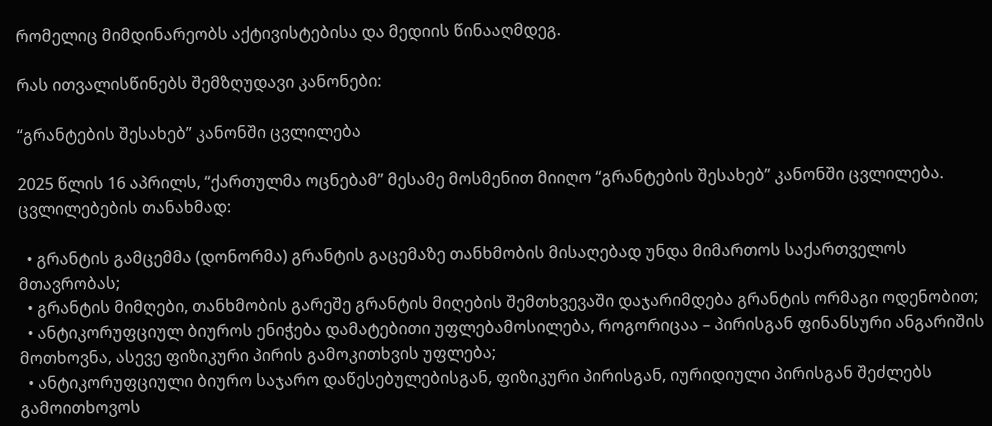რომელიც მიმდინარეობს აქტივისტებისა და მედიის წინააღმდეგ.

რას ითვალისწინებს შემზღუდავი კანონები:

“გრანტების შესახებ” კანონში ცვლილება

2025 წლის 16 აპრილს, “ქართულმა ოცნებამ” მესამე მოსმენით მიიღო “გრანტების შესახებ” კანონში ცვლილება. ცვლილებების თანახმად:

  • გრანტის გამცემმა (დონორმა) გრანტის გაცემაზე თანხმობის მისაღებად უნდა მიმართოს საქართველოს მთავრობას;
  • გრანტის მიმღები, თანხმობის გარეშე გრანტის მიღების შემთხვევაში დაჯარიმდება გრანტის ორმაგი ოდენობით;
  • ანტიკორუფციულ ბიუროს ენიჭება დამატებითი უფლებამოსილება, როგორიცაა – პირისგან ფინანსური ანგარიშის მოთხოვნა, ასევე ფიზიკური პირის გამოკითხვის უფლება;
  • ანტიკორუფციული ბიურო საჯარო დაწესებულებისგან, ფიზიკური პირისგან, იურიდიული პირისგან შეძლებს გამოითხოვოს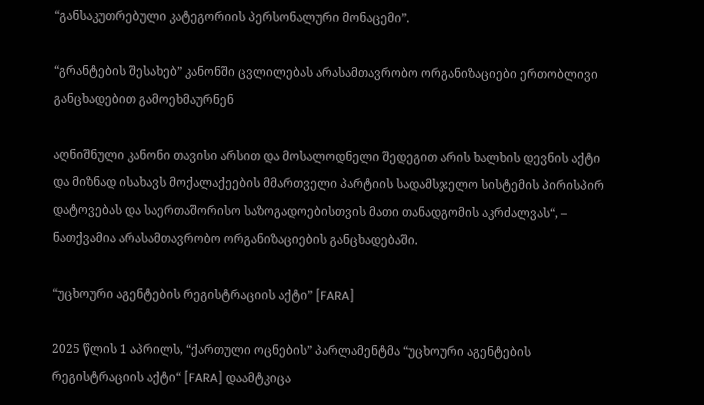“განსაკუთრებული კატეგორიის პერსონალური მონაცემი”.

“გრანტების შესახებ” კანონში ცვლილებას არასამთავრობო ორგანიზაციები ერთობლივი განცხადებით გამოეხმაურნენ

აღნიშნული კანონი თავისი არსით და მოსალოდნელი შედეგით არის ხალხის დევნის აქტი და მიზნად ისახავს მოქალაქეების მმართველი პარტიის სადამსჯელო სისტემის პირისპირ დატოვებას და საერთაშორისო საზოგადოებისთვის მათი თანადგომის აკრძალვას“, – ნათქვამია არასამთავრობო ორგანიზაციების განცხადებაში.

“უცხოური აგენტების რეგისტრაციის აქტი” [FARA]

2025 წლის 1 აპრილს, “ქართული ოცნების” პარლამენტმა “უცხოური აგენტების რეგისტრაციის აქტი“ [FARA] დაამტკიცა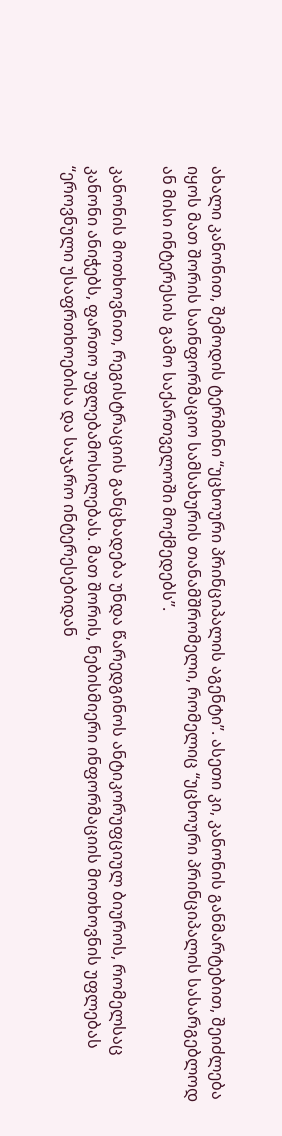ახალი კანონით, შემოდის ტერმინი “უცხოური პრინციპალის აგენტი”. ასეთი კი, კანონის განმარტებით, შეიძლება იყოს მათ შორის საინფორმაციო სამსახურის თანამშრომელი, რომელიც “უცხოური პრინციპალის სასარგებლოდ ან მისი ინტერესის გამო საქართველოში მოქმედებს”.

კანონის მოთხოვნით, რეგისტრაციის განცხადება უნდა წარედგინოს ანტიკორუფციულ ბიუროს, რომელსაც კანონი ანიჭებს, ფართო უფლებამოსილებას. მათ შორის, ნებისმიერი ინფორმაციის მოთხოვნის უფლებას “ეროვნული უსაფრთხოებისა და საჯარო ინტერესებიდან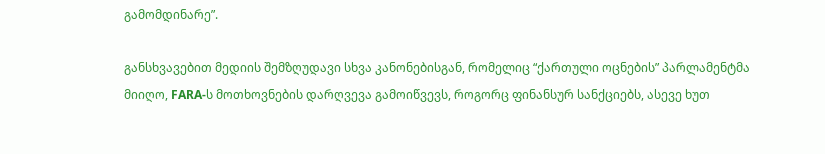გამომდინარე”.

განსხვავებით მედიის შემზღუდავი სხვა კანონებისგან, რომელიც “ქართული ოცნების” პარლამენტმა მიიღო, FARA-ს მოთხოვნების დარღვევა გამოიწვევს, როგორც ფინანსურ სანქციებს, ასევე ხუთ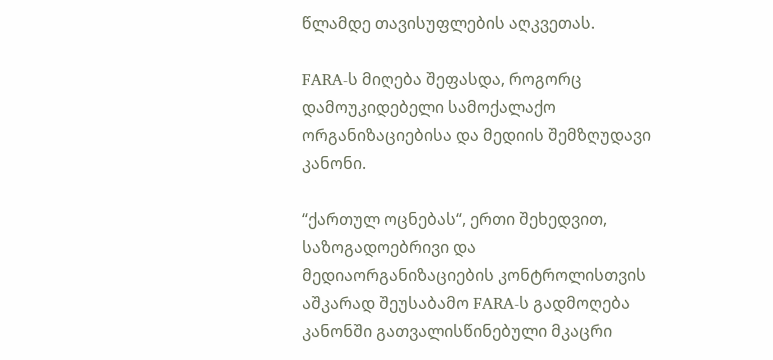წლამდე თავისუფლების აღკვეთას.

FARA-ს მიღება შეფასდა, როგორც დამოუკიდებელი სამოქალაქო ორგანიზაციებისა და მედიის შემზღუდავი კანონი.

“ქართულ ოცნებას“, ერთი შეხედვით, საზოგადოებრივი და მედიაორგანიზაციების კონტროლისთვის აშკარად შეუსაბამო FARA-ს გადმოღება კანონში გათვალისწინებული მკაცრი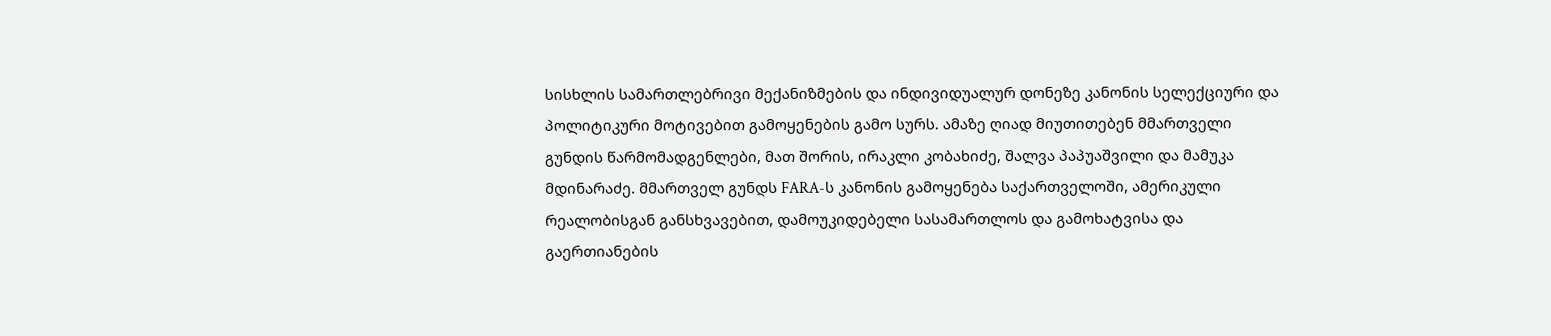სისხლის სამართლებრივი მექანიზმების და ინდივიდუალურ დონეზე კანონის სელექციური და პოლიტიკური მოტივებით გამოყენების გამო სურს. ამაზე ღიად მიუთითებენ მმართველი გუნდის წარმომადგენლები, მათ შორის, ირაკლი კობახიძე, შალვა პაპუაშვილი და მამუკა მდინარაძე. მმართველ გუნდს FARA-ს კანონის გამოყენება საქართველოში, ამერიკული რეალობისგან განსხვავებით, დამოუკიდებელი სასამართლოს და გამოხატვისა და გაერთიანების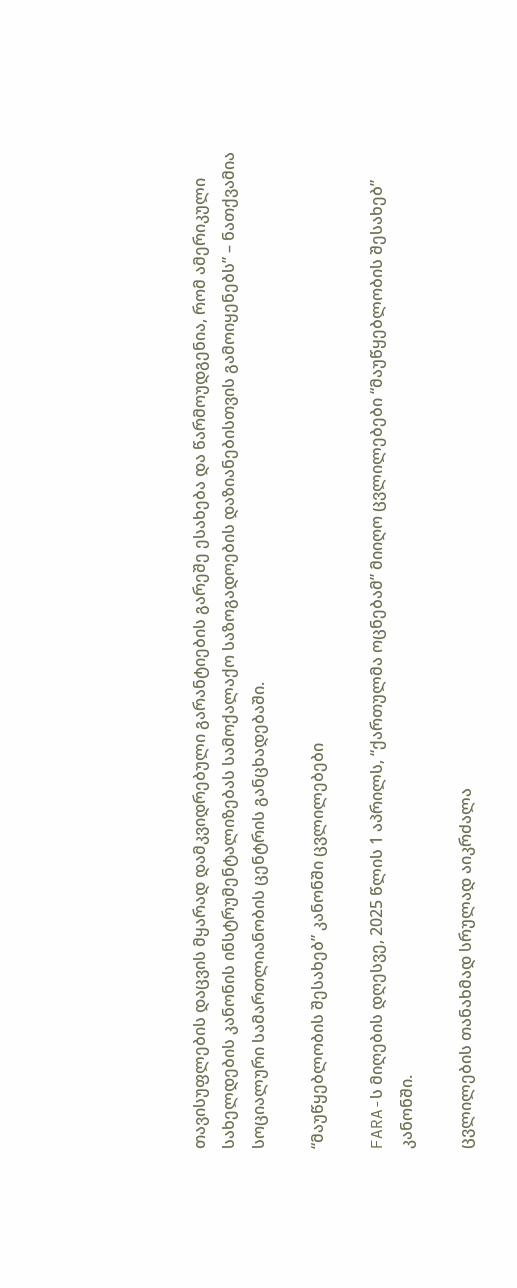თავისუფლების დაცვის მყარად დამკვიდრებული გარანტიების გარეშე ესახება და წარმოუდგენია, რომ ამერიკული სახელდების კანონის ინსტრუმენტალიზებას სამოქალაქო საზოგადოების დაზიანებისთვის გამოიყენებს” – ნათქვამია სოციალური სამართლიანობის ცენტრის განცხადებაში.

“მაუწყებლობის შესახებ” კანონში ცვლილებები

FARA-ს მიღების დღესვე, 2025 წლის 1 აპრილს, “ქართულმა ოცნებამ” მიიღო ცვლილებები “მაუწყებლობის შესახებ” კანონში.

ცვლილების თანახმად სრულად აიკრძალა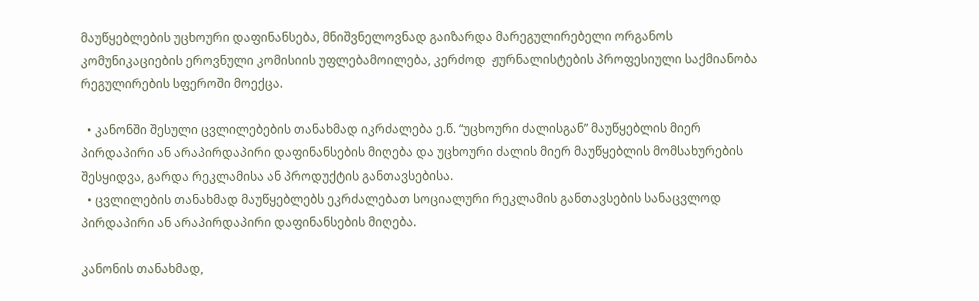მაუწყებლების უცხოური დაფინანსება, მნიშვნელოვნად გაიზარდა მარეგულირებელი ორგანოს კომუნიკაციების ეროვნული კომისიის უფლებამოილება, კერძოდ  ჟურნალისტების პროფესიული საქმიანობა რეგულირების სფეროში მოექცა.

  • კანონში შესული ცვლილებების თანახმად იკრძალება ე.წ. “უცხოური ძალისგან” მაუწყებლის მიერ პირდაპირი ან არაპირდაპირი დაფინანსების მიღება და უცხოური ძალის მიერ მაუწყებლის მომსახურების შესყიდვა, გარდა რეკლამისა ან პროდუქტის განთავსებისა.
  • ცვლილების თანახმად მაუწყებლებს ეკრძალებათ სოციალური რეკლამის განთავსების სანაცვლოდ პირდაპირი ან არაპირდაპირი დაფინანსების მიღება.

კანონის თანახმად,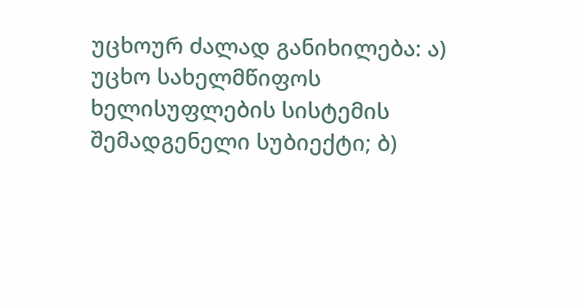უცხოურ ძალად განიხილება: ა) უცხო სახელმწიფოს ხელისუფლების სისტემის შემადგენელი სუბიექტი; ბ)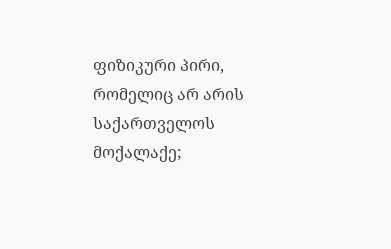ფიზიკური პირი, რომელიც არ არის საქართველოს მოქალაქე;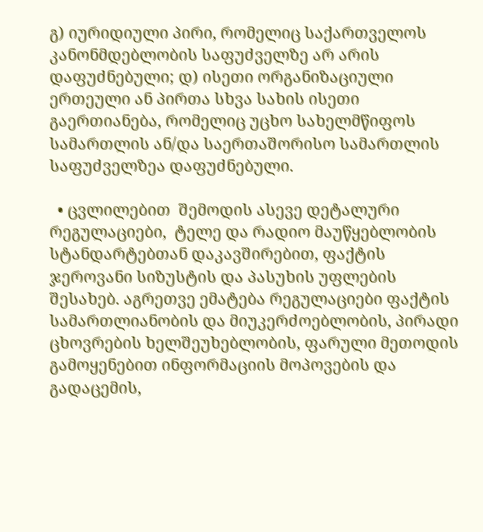გ) იურიდიული პირი, რომელიც საქართველოს კანონმდებლობის საფუძველზე არ არის დაფუძნებული; დ) ისეთი ორგანიზაციული ერთეული ან პირთა სხვა სახის ისეთი გაერთიანება, რომელიც უცხო სახელმწიფოს სამართლის ან/და საერთაშორისო სამართლის საფუძველზეა დაფუძნებული.

  • ცვლილებით  შემოდის ასევე დეტალური რეგულაციები,  ტელე და რადიო მაუწყებლობის სტანდარტებთან დაკავშირებით, ფაქტის ჯეროვანი სიზუსტის და პასუხის უფლების შესახებ. აგრეთვე ემატება რეგულაციები ფაქტის სამართლიანობის და მიუკერძოებლობის, პირადი ცხოვრების ხელშეუხებლობის, ფარული მეთოდის გამოყენებით ინფორმაციის მოპოვების და გადაცემის,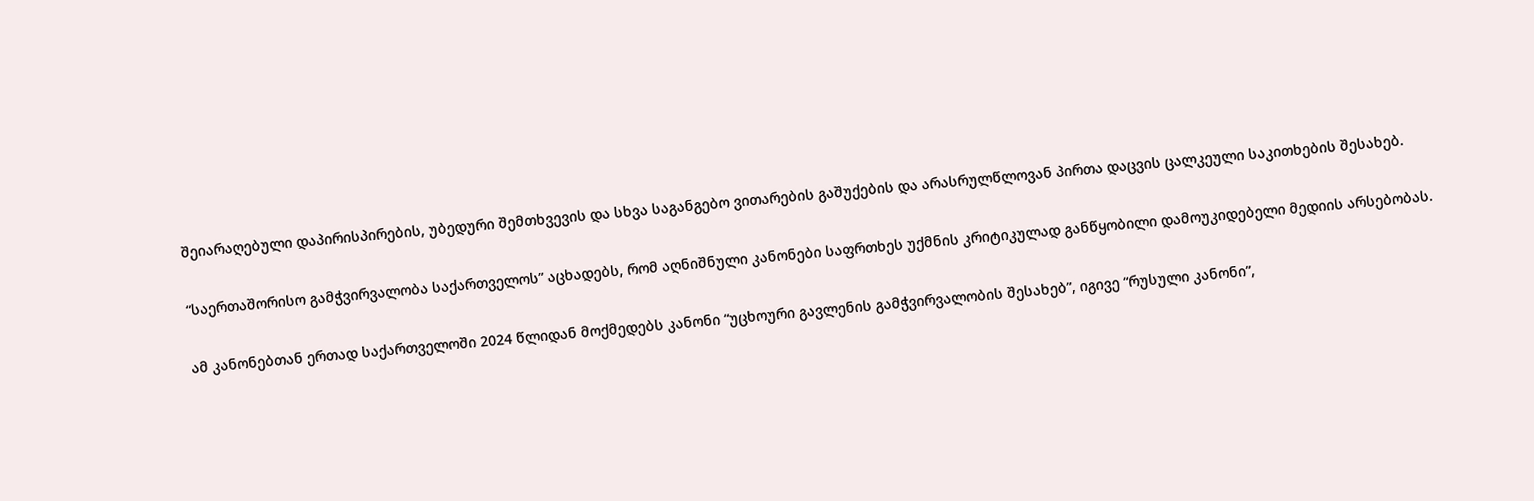შეიარაღებული დაპირისპირების, უბედური შემთხვევის და სხვა საგანგებო ვითარების გაშუქების და არასრულწლოვან პირთა დაცვის ცალკეული საკითხების შესახებ.

“საერთაშორისო გამჭვირვალობა საქართველოს” აცხადებს, რომ აღნიშნული კანონები საფრთხეს უქმნის კრიტიკულად განწყობილი დამოუკიდებელი მედიის არსებობას.

ამ კანონებთან ერთად საქართველოში 2024 წლიდან მოქმედებს კანონი “უცხოური გავლენის გამჭვირვალობის შესახებ”, იგივე “რუსული კანონი”,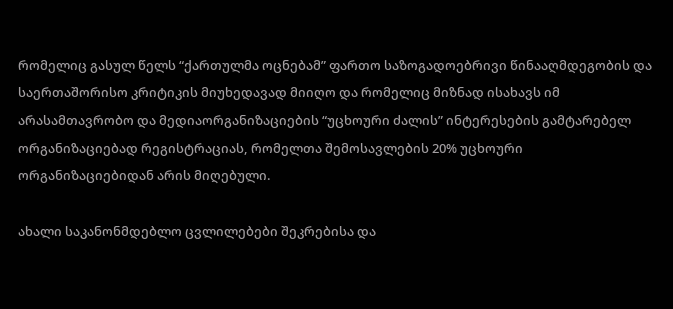რომელიც გასულ წელს “ქართულმა ოცნებამ” ფართო საზოგადოებრივი წინააღმდეგობის და საერთაშორისო კრიტიკის მიუხედავად მიიღო და რომელიც მიზნად ისახავს იმ არასამთავრობო და მედიაორგანიზაციების “უცხოური ძალის” ინტერესების გამტარებელ ორგანიზაციებად რეგისტრაციას, რომელთა შემოსავლების 20% უცხოური ორგანიზაციებიდან არის მიღებული.

ახალი საკანონმდებლო ცვლილებები შეკრებისა და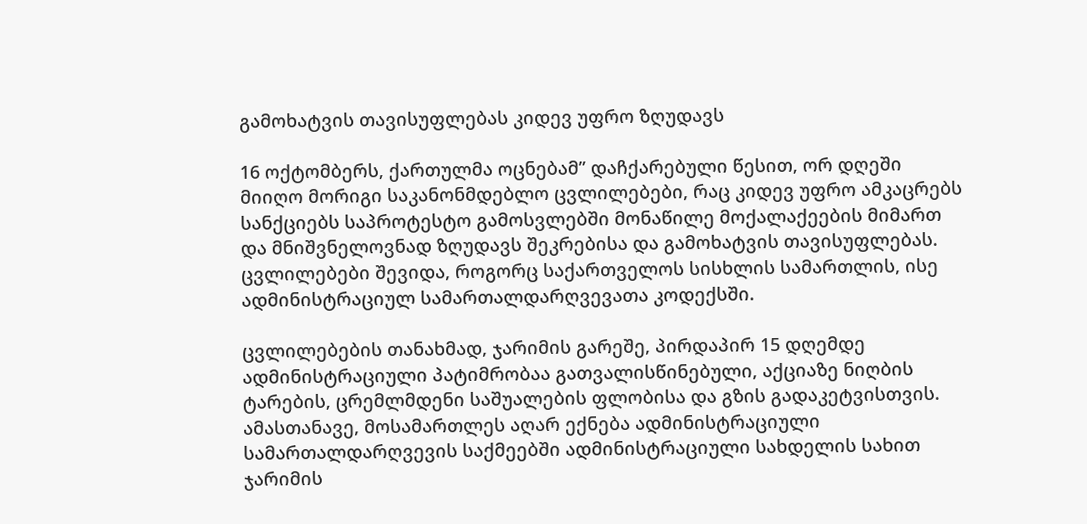გამოხატვის თავისუფლებას კიდევ უფრო ზღუდავს

16 ოქტომბერს, ქართულმა ოცნებამ” დაჩქარებული წესით, ორ დღეში მიიღო მორიგი საკანონმდებლო ცვლილებები, რაც კიდევ უფრო ამკაცრებს სანქციებს საპროტესტო გამოსვლებში მონაწილე მოქალაქეების მიმართ და მნიშვნელოვნად ზღუდავს შეკრებისა და გამოხატვის თავისუფლებას. ცვლილებები შევიდა, როგორც საქართველოს სისხლის სამართლის, ისე ადმინისტრაციულ სამართალდარღვევათა კოდექსში.

ცვლილებების თანახმად, ჯარიმის გარეშე, პირდაპირ 15 დღემდე ადმინისტრაციული პატიმრობაა გათვალისწინებული, აქციაზე ნიღბის ტარების, ცრემლმდენი საშუალების ფლობისა და გზის გადაკეტვისთვის. ამასთანავე, მოსამართლეს აღარ ექნება ადმინისტრაციული სამართალდარღვევის საქმეებში ადმინისტრაციული სახდელის სახით ჯარიმის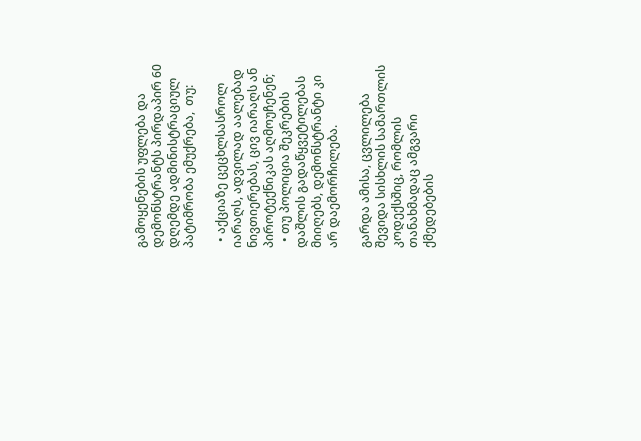გამოყენების უფლება და დემონსტრანტს პირდაპირ 60 დღემდე ადმინისტრაციულ პატიმრობა ემუქრება,  თუ:

  • აქციაზე ცეცხლსასროლ იარაღს, ადვილად აალებად ნივთიერებას, ცივ იარაღს ან პიროტექნიკას აღმოუჩენენ;
  • თუ პოლიცია შეკრების დაშლის გადაწყვეტილებას მიიღებს, დემონსტრანტი კი არ დაემორჩილება.

გარდა ამისა, ცვლილება შევიდა სისხლის სამართლის კოდექსშიც, რომლის თანახმადაც ამგვარი ქმედებების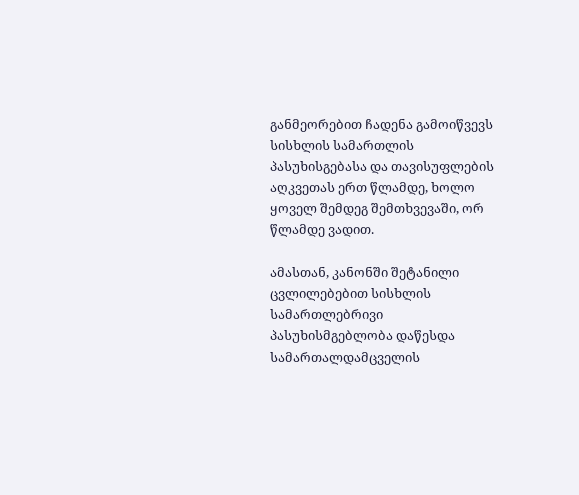განმეორებით ჩადენა გამოიწვევს სისხლის სამართლის პასუხისგებასა და თავისუფლების აღკვეთას ერთ წლამდე, ხოლო ყოველ შემდეგ შემთხვევაში, ორ წლამდე ვადით.

ამასთან, კანონში შეტანილი ცვლილებებით სისხლის სამართლებრივი პასუხისმგებლობა დაწესდა სამართალდამცველის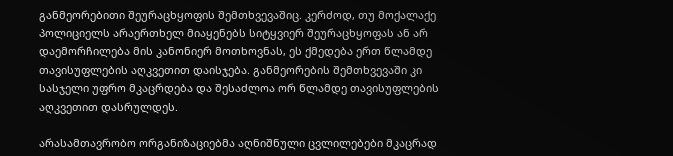განმეორებითი შეურაცხყოფის შემთხვევაშიც. კერძოდ, თუ მოქალაქე პოლიციელს არაერთხელ მიაყენებს სიტყვიერ შეურაცხყოფას ან არ დაემორჩილება მის კანონიერ მოთხოვნას, ეს ქმედება ერთ წლამდე თავისუფლების აღკვეთით დაისჯება. განმეორების შემთხვევაში კი სასჯელი უფრო მკაცრდება და შესაძლოა ორ წლამდე თავისუფლების აღკვეთით დასრულდეს.

არასამთავრობო ორგანიზაციებმა აღნიშნული ცვლილებები მკაცრად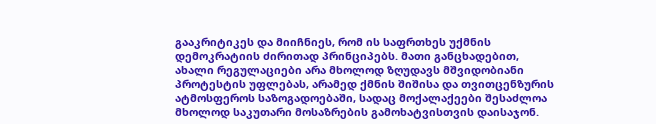გააკრიტიკეს და მიიჩნიეს, რომ ის საფრთხეს უქმნის დემოკრატიის ძირითად პრინციპებს. მათი განცხადებით, ახალი რეგულაციები არა მხოლოდ ზღუდავს მშვიდობიანი პროტესტის უფლებას, არამედ ქმნის შიშისა და თვითცენზურის ატმოსფეროს საზოგადოებაში, სადაც მოქალაქეები შესაძლოა მხოლოდ საკუთარი მოსაზრების გამოხატვისთვის დაისაჯონ.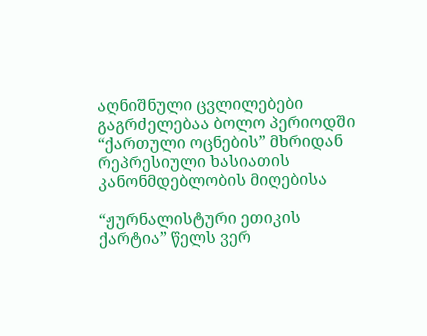აღნიშნული ცვლილებები გაგრძელებაა ბოლო პერიოდში “ქართული ოცნების” მხრიდან რეპრესიული ხასიათის კანონმდებლობის მიღებისა

“ჟურნალისტური ეთიკის ქარტია” წელს ვერ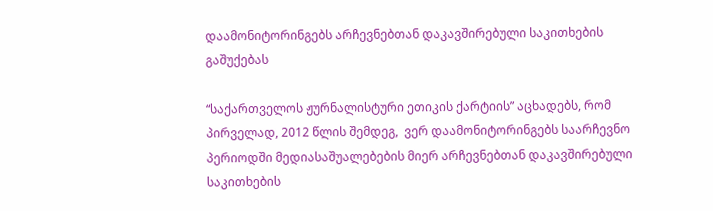დაამონიტორინგებს არჩევნებთან დაკავშირებული საკითხების გაშუქებას

“საქართველოს ჟურნალისტური ეთიკის ქარტიის” აცხადებს, რომ პირველად, 2012 წლის შემდეგ,  ვერ დაამონიტორინგებს საარჩევნო პერიოდში მედიასაშუალებების მიერ არჩევნებთან დაკავშირებული საკითხების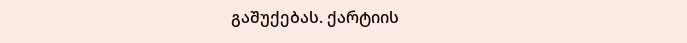გაშუქებას. ქარტიის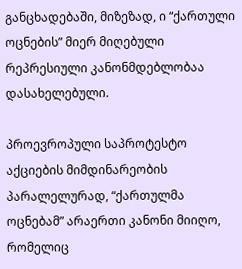განცხადებაში, მიზეზად, ი “ქართული ოცნების” მიერ მიღებული რეპრესიული კანონმდებლობაა დასახელებული.

პროევროპული საპროტესტო აქციების მიმდინარეობის პარალელურად, “ქართულმა ოცნებამ” არაერთი კანონი მიიღო, რომელიც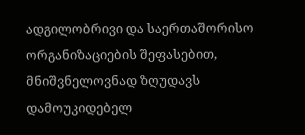ადგილობრივი და საერთაშორისო ორგანიზაციების შეფასებით, მნიშვნელოვნად ზღუდავს დამოუკიდებელ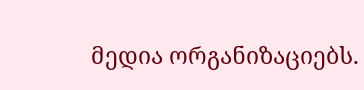მედია ორგანიზაციებს.